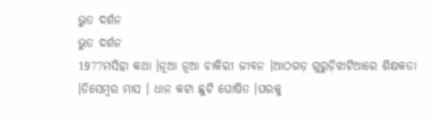ଭୁତ ଦର୍ଶନ
ଭୁତ ଦର୍ଶନ
1977ମସିହା କଥା ।ନୂଆ ନୂଆ ଚାକିରୀ ଜୀବନ ।ଆଠଗଡ଼ ଗୁରୁଡ଼ିଝାଟିଆରେ ଶିକ୍ଷକତା ।ଡିସେମ୍ବର ମାସ । ଧାନ କଟା ଛୁଟି ଘୋଷିତ ।ଘରକୁ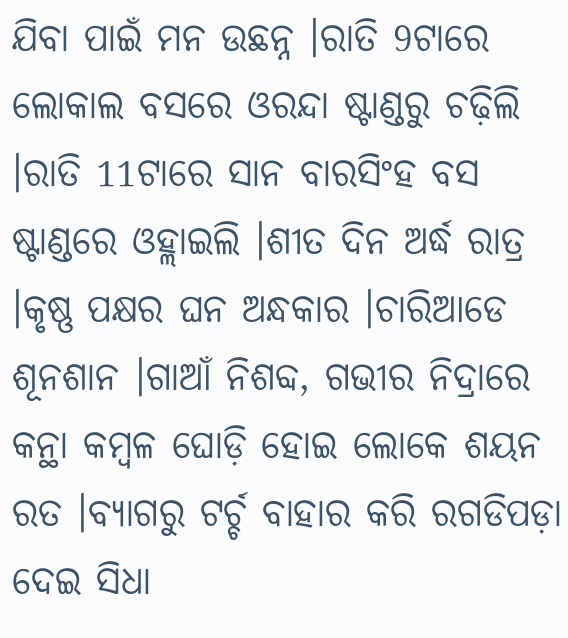ଯିବା ପାଇଁ ମନ ଉଛନ୍ନ ।ରାତି 9ଟାରେ ଲୋକାଲ ବସରେ ଓରନ୍ଦା ଷ୍ଟାଣ୍ଡରୁ ଚଢ଼ିଲି ।ରାତି 11ଟାରେ ସାନ ବାରସିଂହ ବସ ଷ୍ଟାଣ୍ଡରେ ଓହ୍ଲାଇଲି ।ଶୀତ ଦିନ ଅର୍ଦ୍ଧ ରାତ୍ର ।କୃଷ୍ଣ ପକ୍ଷର ଘନ ଅନ୍ଧକାର ।ଚାରିଆଡେ ଶୂନଶାନ ।ଗାଆଁ ନିଶବ୍ଦ, ଗଭୀର ନିଦ୍ରାରେ କନ୍ଥା କମ୍ବଳ ଘୋଡ଼ି ହୋଇ ଲୋକେ ଶୟନ ରତ ।ବ୍ୟାଗରୁ ଟର୍ଚ୍ଚ ବାହାର କରି ରଗଡିପଡ଼ା ଦେଇ ସିଧା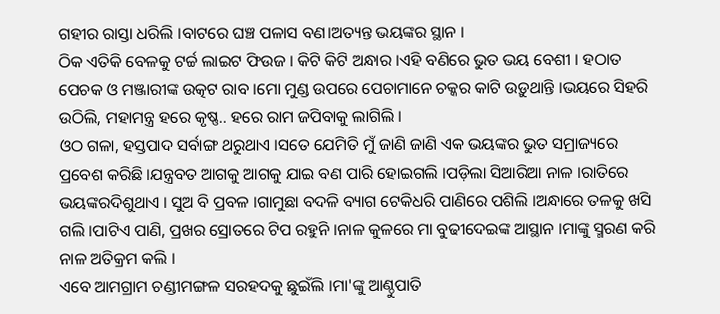ଗହୀର ରାସ୍ତା ଧରିଲି ।ବାଟରେ ଘଞ୍ଚ ପଳାସ ବଣ।ଅତ୍ୟନ୍ତ ଭୟଙ୍କର ସ୍ଥାନ ।
ଠିକ ଏତିକି ବେଳକୁ ଟର୍ଚ୍ଚ ଲାଇଟ ଫିଉଜ । କିଟି କିଟି ଅନ୍ଧାର ।ଏହି ବଣିରେ ଭୁତ ଭୟ ବେଶୀ । ହଠାତ ପେଚକ ଓ ମଞ୍ଜାରୀଙ୍କ ଉତ୍କଟ ରାବ ।ମୋ ମୁଣ୍ଡ ଉପରେ ପେଚାମାନେ ଚକ୍କର କାଟି ଉଡ଼ୁଥାନ୍ତି ।ଭୟରେ ସିହରି ଉଠିଲି, ମହାମନ୍ତ୍ର ହରେ କୃଷ୍ଣ.. ହରେ ରାମ ଜପିବାକୁ ଲାଗିଲି ।
ଓଠ ଗଳା, ହସ୍ତପାଦ ସର୍ବାଙ୍ଗ ଥରୁଥାଏ ।ସତେ ଯେମିତି ମୁଁ ଜାଣି ଜାଣି ଏକ ଭୟଙ୍କର ଭୁତ ସମ୍ରାଜ୍ୟରେ ପ୍ରବେଶ କରିଛି ।ଯନ୍ତ୍ରବତ ଆଗକୁ ଆଗକୁ ଯାଇ ବଣ ପାରି ହୋଇଗଲି ।ପଡ଼ିଲା ସିଆରିଆ ନାଳ ।ରାତିରେ ଭୟଙ୍କରଦିଶୁଥାଏ । ସୁଅ ବି ପ୍ରବଳ ।ଗାମୁଛା ବଦଳି ବ୍ୟାଗ ଟେକିଧରି ପାଣିରେ ପଶିଲି ।ଅନ୍ଧାରେ ତଳକୁ ଖସି ଗଲି ।ପାଟିଏ ପାଣି, ପ୍ରଖର ସ୍ରୋତରେ ଟିପ ରହୁନି ।ନାଳ କୁଳରେ ମା ବୁଢୀଦେଇଙ୍କ ଆସ୍ଥାନ ।ମାଙ୍କୁ ସ୍ମରଣ କରି ନାଳ ଅତିକ୍ରମ କଲି ।
ଏବେ ଆମଗ୍ରାମ ଚଣ୍ଡୀମଙ୍ଗଳ ସରହଦକୁ ଛୁଇଁଲି ।ମା'ଙ୍କୁ ଆଣ୍ଠୁପାତି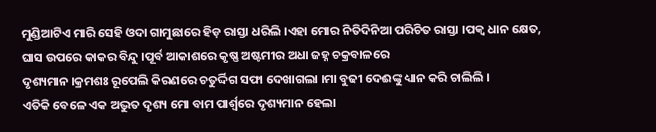ମୁଣ୍ଡିଆଟିଏ ମାରି ସେହି ଓଦା ଗାମୁଛାରେ ହିଡ଼ ରାସ୍ତା ଧରିଲି ।ଏହା ମୋର ନିତିଦିନିଆ ପରିଚିତ ରାସ୍ତା ।ପକ୍ବ ଧାନ କ୍ଷେତ, ଘାସ ଉପରେ କାକର ବିନ୍ଦୁ ।ପୂର୍ବ ଆକାଶରେ କୃଷ୍ଣ ଅଷ୍ଟମୀର ଅଧା ଜହ୍ନ ଚକ୍ରବାଳରେ
ଦୃଶ୍ୟମାନ ।କ୍ରମଶଃ ରୂପେଲି କିରଣରେ ଚତୁର୍ଦ୍ଦିଗ ସଫା ଦେଖାଗଲା ।ମା ବୁଢୀ ଦେଈଙ୍କୁ ଧ୍ୟାନ କରି ଚାଲିଲି ।
ଏତିକି ବେଳେ ଏକ ଅଦ୍ଭୁତ ଦୃଶ୍ୟ ମୋ ବାମ ପାର୍ଶ୍ଵରେ ଦୃଶ୍ୟମାନ ହେଲା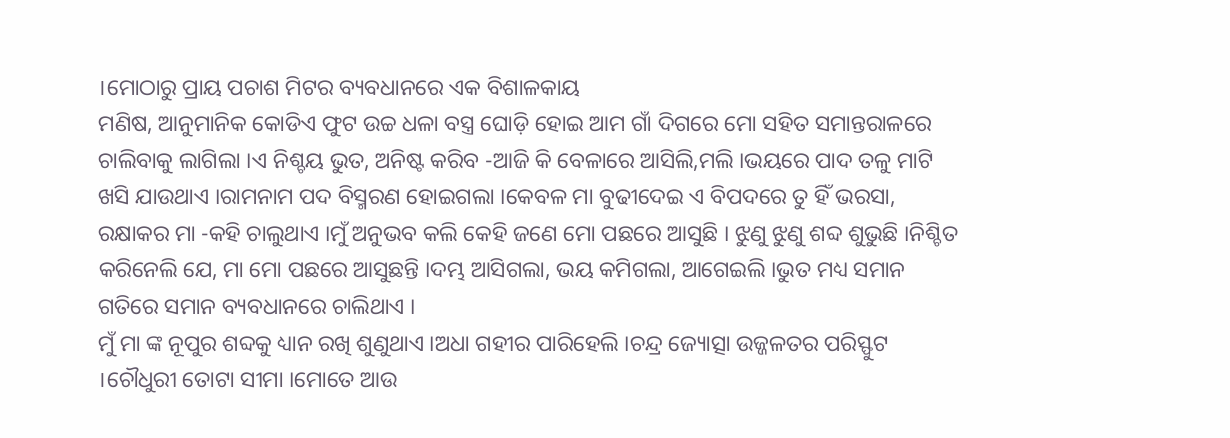।ମୋଠାରୁ ପ୍ରାୟ ପଚାଶ ମିଟର ବ୍ୟବଧାନରେ ଏକ ବିଶାଳକାୟ
ମଣିଷ, ଆନୁମାନିକ କୋଡିଏ ଫୁଟ ଉଚ୍ଚ ଧଳା ବସ୍ତ୍ର ଘୋଡ଼ି ହୋଇ ଆମ ଗାଁ ଦିଗରେ ମୋ ସହିତ ସମାନ୍ତରାଳରେ ଚାଲିବାକୁ ଲାଗିଲା ।ଏ ନିଶ୍ଚୟ ଭୁତ, ଅନିଷ୍ଟ କରିବ -ଆଜି କି ବେଳାରେ ଆସିଲି,ମଲି ।ଭୟରେ ପାଦ ତଳୁ ମାଟି ଖସି ଯାଉଥାଏ ।ରାମନାମ ପଦ ବିସ୍ମରଣ ହୋଇଗଲା ।କେବଳ ମା ବୁଢୀଦେଇ ଏ ବିପଦରେ ତୁ ହିଁ ଭରସା, ରକ୍ଷାକର ମା -କହି ଚାଲୁଥାଏ ।ମୁଁ ଅନୁଭବ କଲି କେହି ଜଣେ ମୋ ପଛରେ ଆସୁଛି । ଝୁଣୁ ଝୁଣୁ ଶବ୍ଦ ଶୁଭୁଛି ।ନିଶ୍ଚିତ କରିନେଲି ଯେ, ମା ମୋ ପଛରେ ଆସୁଛନ୍ତି ।ଦମ୍ଭ ଆସିଗଲା, ଭୟ କମିଗଲା, ଆଗେଇଲି ।ଭୁତ ମଧ୍ୟ ସମାନ ଗତିରେ ସମାନ ବ୍ୟବଧାନରେ ଚାଲିଥାଏ ।
ମୁଁ ମା ଙ୍କ ନୂପୁର ଶବ୍ଦକୁ ଧ୍ୟାନ ରଖି ଶୁଣୁଥାଏ ।ଅଧା ଗହୀର ପାରିହେଲି ।ଚନ୍ଦ୍ର ଜ୍ୟୋତ୍ସା ଉଜ୍ଜଳତର ପରିସ୍ଫୁଟ ।ଚୌଧୁରୀ ତୋଟା ସୀମା ।ମୋତେ ଆଉ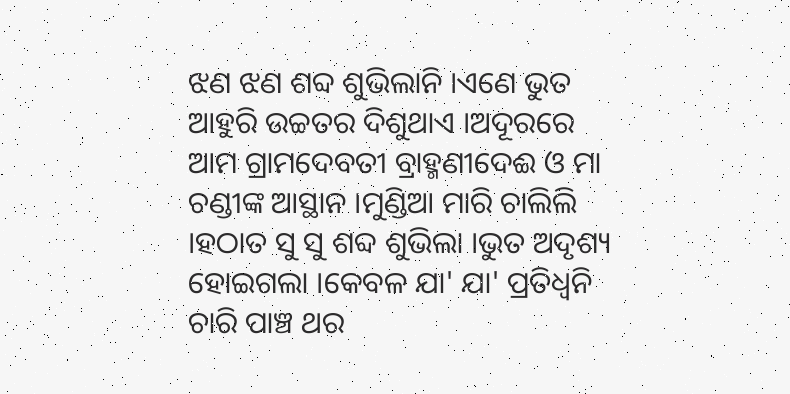ଝଣ ଝଣ ଶବ୍ଦ ଶୁଭିଲାନି ।ଏଣେ ଭୁତ ଆହୁରି ଉଚ୍ଚତର ଦିଶୁଥାଏ ।ଅଦୂରରେ ଆମ ଗ୍ରାମଦେବତୀ ବ୍ରାହ୍ମଣୀଦେଈ ଓ ମା ଚଣ୍ଡୀଙ୍କ ଆସ୍ଥାନ ।ମୁଣ୍ଡିଆ ମାରି ଚାଲିଲି ।ହଠାତ ସୁ ସୁ ଶବ୍ଦ ଶୁଭିଲା ।ଭୁତ ଅଦୃଶ୍ୟ ହୋଇଗଲା ।କେବଳ ଯା' ଯା' ପ୍ରତିଧ୍ଵନି ଚାରି ପାଞ୍ଚ ଥର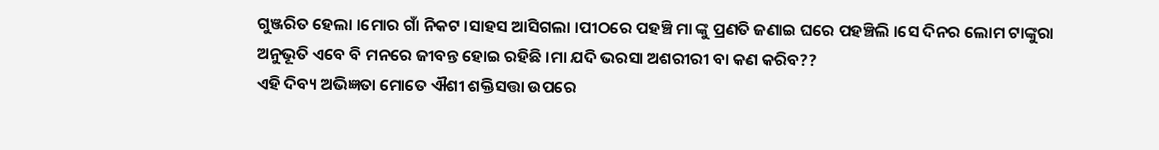ଗୁଞ୍ଜରିତ ହେଲା ।ମୋର ଗାଁ ନିକଟ ।ସାହସ ଆସିଗଲା ।ପୀଠରେ ପହଞ୍ଚି ମା ଙ୍କୁ ପ୍ରଣତି ଜଣାଇ ଘରେ ପହଞ୍ଚିଲି ।ସେ ଦିନର ଲୋମ ଟାଙ୍କୁରା ଅନୁଭୂତି ଏବେ ବି ମନରେ ଜୀବନ୍ତ ହୋଇ ରହିଛି ।ମା ଯଦି ଭରସା ଅଶରୀରୀ ବା କଣ କରିବ??
ଏହି ଦିବ୍ୟ ଅଭିଜ୍ଞତା ମୋତେ ଐଶୀ ଶକ୍ତିସତ୍ତା ଉପରେ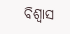ବିଶ୍ୱାସ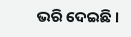ଭରି ଦେଇଛି ।